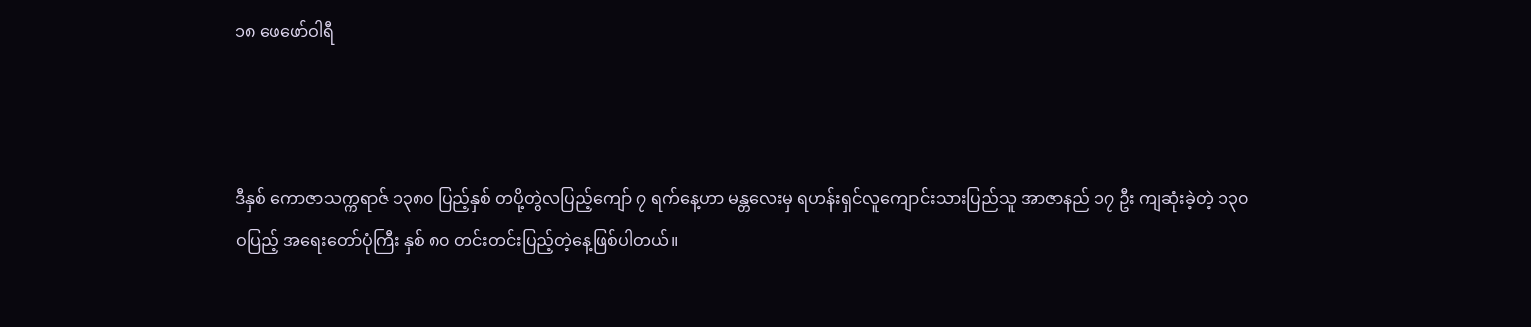၁၈ ဖေဖော်ဝါရီ



ဒီနှစ် ကောဇာသက္ကရာဇ် ၁၃၈၀ ပြည့်နှစ် တပို့တွဲလပြည့်ကျော် ၇ ရက်နေ့ဟာ မန္တလေးမှ ရဟန်းရှင်လူကျောင်းသားပြည်သူ အာဇာနည် ၁၇ ဦး ကျဆုံးခဲ့တဲ့ ၁၃၀ဝပြည့် အရေးတော်ပုံကြီး နှစ် ၈၀ တင်းတင်းပြည့်တဲ့နေ့ဖြစ်ပါတယ်။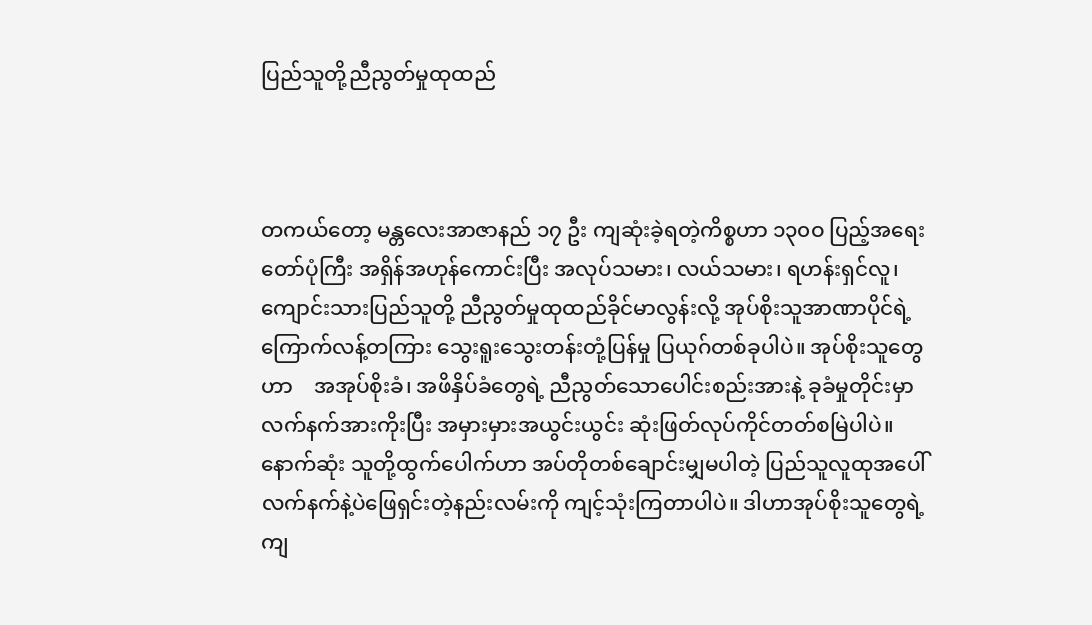ပြည်သူတို့ညီညွတ်မှုထုထည်



တကယ်တော့ မန္တလေးအာဇာနည် ၁၇ ဦး ကျဆုံးခဲ့ရတဲ့ကိစ္စဟာ ၁၃၀ဝ ပြည့်အရေးတော်ပုံကြီး အရှိန်အဟုန်ကောင်းပြီး အလုပ်သမား၊ လယ်သမား၊ ရဟန်းရှင်လူ၊ ကျောင်းသားပြည်သူတို့ ညီညွတ်မှုထုထည်ခိုင်မာလွန်းလို့ အုပ်စိုးသူအာဏာပိုင်ရဲ့ ကြောက်လန့်တကြား သွေးရူးသွေးတန်းတုံ့ပြန်မှု ပြယုဂ်တစ်ခုပါပဲ။ အုပ်စိုးသူတွေဟာ    အအုပ်စိုးခံ၊ အဖိနှိပ်ခံတွေရဲ့ ညီညွတ်သောပေါင်းစည်းအားနဲ့ ခုခံမှုတိုင်းမှာ လက်နက်အားကိုးပြီး အမှားမှားအယွင်းယွင်း ဆုံးဖြတ်လုပ်ကိုင်တတ်စမြဲပါပဲ။ နောက်ဆုံး သူတို့ထွက်ပေါက်ဟာ အပ်တိုတစ်ချောင်းမျှမပါတဲ့ ပြည်သူလူထုအပေါ်  လက်နက်နဲ့ပဲဖြေရှင်းတဲ့နည်းလမ်းကို ကျင့်သုံးကြတာပါပဲ။ ဒါဟာအုပ်စိုးသူတွေရဲ့ ကျ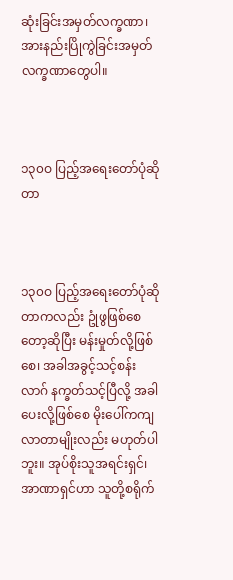ဆုံးခြင်းအမှတ်လက္ခဏာ၊ အားနည်းပြိုကွဲခြင်းအမှတ်လက္ခဏာတွေပါ။



၁၃၀ဝ ပြည့်အရေးတော်ပုံဆိုတာ



၁၃၀ဝ ပြည့်အရေးတော်ပုံဆိုတာကလည်း ဥုံဖွဖြစ်စေတော့ဆိုပြီး မန်းမှုတ်လို့ဖြစ်စေ၊ အခါအခွင့်သင့်စန်းလာဂ် နက္ခတ်သင့်ပြီလို့ အခါပေးလို့ဖြစ်စေ မိုးပေါ်ကကျလာတာမျိုးလည်း မဟုတ်ပါဘူး။ အုပ်စိုးသူအရင်းရှင်၊ အာဏာရှင်ဟာ သူတို့စရိုက်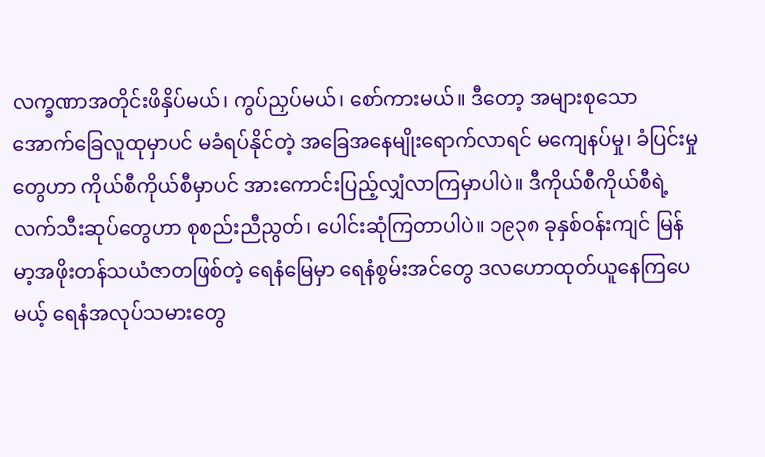လက္ခဏာအတိုင်းဖိနှိပ်မယ်၊ ကွပ်ညှပ်မယ်၊ စော်ကားမယ်။ ဒီတော့ အများစုသော အောက်ခြေလူထုမှာပင် မခံရပ်နိုင်တဲ့ အခြေအနေမျိုးရောက်လာရင် မကျေနပ်မှု၊ ခံပြင်းမှုတွေဟာ ကိုယ်စီကိုယ်စီမှာပင် အားကောင်းပြည့်လျှံလာကြမှာပါပဲ။ ဒီကိုယ်စီကိုယ်စီရဲ့ လက်သီးဆုပ်တွေဟာ စုစည်းညီညွတ်၊ ပေါင်းဆုံကြတာပါပဲ။ ၁၉၃၈ ခုနှစ်ဝန်းကျင် မြန်မာ့အဖိုးတန်သယံဇာတဖြစ်တဲ့ ရေနံမြေမှာ ရေနံစွမ်းအင်တွေ ဒလဟောထုတ်ယူနေကြပေမယ့် ရေနံအလုပ်သမားတွေ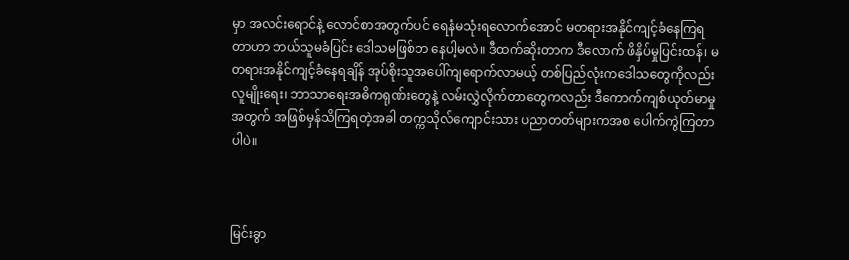မှာ အလင်းရောင်နဲ့ လောင်စာအတွက်ပင် ရေနံမသုံးရလောက်အောင် မတရားအနိုင်ကျင့်ခံနေကြရတာဟာ ဘယ်သူမခံပြင်း ဒေါသမဖြစ်ဘ နေပါ့မလဲ။ ဒီထက်ဆိုးတာက ဒီလောက် ဖိနှိပ်မှုပြင်းထန်၊ မတရားအနိုင်ကျင့်ခံနေရချိန် အုပ်စိုးသူအပေါ်ကျရောက်လာမယ့် တစ်ပြည်လုံးကဒေါသတွေကိုလည်း လူမျိုးရေး၊ ဘာသာရေးအဓိကရုဏ်းတွေနဲ့ လမ်းလွှဲလိုက်တာတွေကလည်း ဒီကောက်ကျစ်ယုတ်မာမှုအတွက် အဖြစ်မှန်သိကြရတဲ့အခါ တက္ကသိုလ်ကျောင်းသား ပညာတတ်များကအစ ပေါက်ကွဲကြတာပါပဲ။



မြင်းခွာ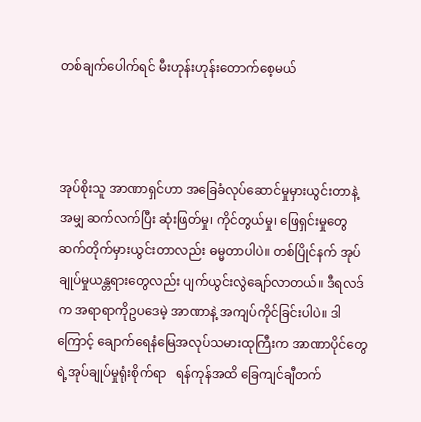တစ်ချက်ပေါက်ရင် မီးဟုန်းဟုန်းတောက်စေ့မယ်



အုပ်စိုးသူ အာဏာရှင်ဟာ အခြေခံလုပ်ဆောင်မှုမှားယွင်းတာနဲ့အမျှ ဆက်လက်ပြီး ဆုံးဖြတ်မှု၊ ကိုင်တွယ်မှု၊ ဖြေရှင်းမှုတွေ ဆက်တိုက်မှားယွင်းတာလည်း ဓမ္မတာပါပဲ။ တစ်ပြိုင်နက် အုပ်ချုပ်မှုယန္တရားတွေလည်း ပျက်ယွင်းလွဲချော်လာတယ်။ ဒီရလဒ်က အရာရာကိုဥပဒေမဲ့ အာဏာနဲ့ အကျပ်ကိုင်ခြင်းပါပဲ။ ဒါကြောင့် ချောက်ရေနံမြေအလုပ်သမားထုကြီးက အာဏာပိုင်တွေရဲ့အုပ်ချုပ်မှုရုံးစိုက်ရာ   ရန်ကုန်အထိ ခြေကျင်ချီတက်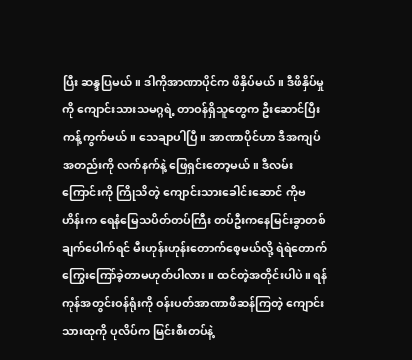ပြီး ဆန္ဒပြမယ်။ ဒါကိုအာဏာပိုင်က ဖိနှိပ်မယ်။ ဒီဖိနှိပ်မှုကို ကျောင်းသားသမဂ္ဂရဲ့ တာဝန်ရှိသူတွေက ဦးဆောင်ပြီး ကန့်ကွက်မယ်။ သေချာပါပြီ။ အာဏာပိုင်ဟာ ဒီအကျပ်အတည်းကို လက်နက်နဲ့ ဖြေရှင်းတော့မယ်။ ဒီလမ်းကြောင်းကို ကြိုသိတဲ့ ကျောင်းသားခေါင်းဆောင် ကိုဗဟိန်းက ရေနံမြေသပိတ်တပ်ကြီး တပ်ဦးကနေမြင်းခွာတစ်ချက်ပေါက်ရင် မီးဟုန်းဟုန်းတောက်စေ့မယ်လို့ ရဲရဲတောက် ကြွေးကြော်ခဲ့တာမဟုတ်ပါလား။ ထင်တဲ့အတိုင်းပါပဲ။ ရန်ကုန်အတွင်းဝန်ရုံးကို ဝန်းပတ်အာဏာဖီဆန်ကြတဲ့ ကျောင်းသားထုကို ပုလိပ်က မြင်းစီးတပ်နဲ့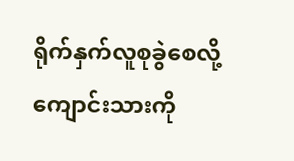ရိုက်နှက်လူစုခွဲစေလို့ ကျောင်းသားကို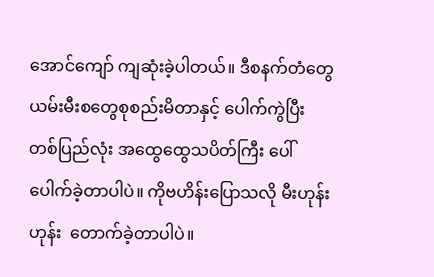အောင်ကျော် ကျဆုံးခဲ့ပါတယ်။ ဒီစနက်တံတွေယမ်းမီးစတွေစုစည်းမိတာနှင့် ပေါက်ကွဲပြီး တစ်ပြည်လုံး အထွေထွေသပိတ်ကြီး ပေါ်ပေါက်ခဲ့တာပါပဲ။ ကိုဗဟိန်းပြောသလို မီးဟုန်းဟုန်း  တောက်ခဲ့တာပါပဲ။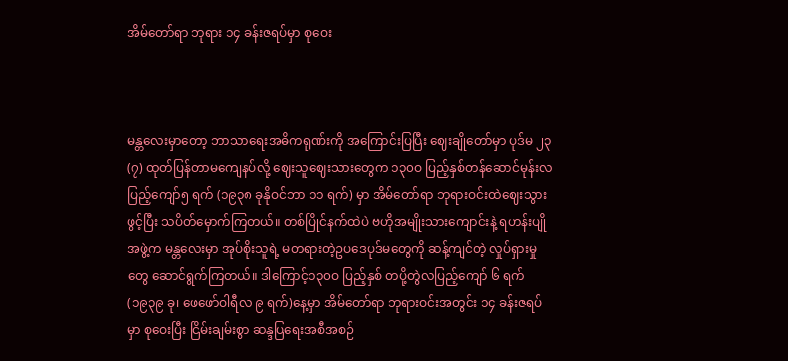အိမ်တော်ရာ ဘုရား ၁၄ ခန်းဇရပ်မှာ စုဝေး



မန္တလေးမှာတော့ ဘာသာရေးအဓိကရုဏ်းကို အကြောင်းပြပြီး ဈေးချိုတော်မှာ ပုဒ်မ ၂၃(၇) ထုတ်ပြန်တာမကျေနပ်လို့ ဈေးသူဈေးသားတွေက ၁၃၀ဝ ပြည့်နှစ်တန်ဆောင်မုန်းလပြည့်ကျော်၅ ရက် (၁၉၃၈ ခုနိုဝင်ဘာ ၁၁ ရက်) မှာ အိမ်တော်ရာ ဘုရားဝင်းထဲဈေးသွားဖွင့်ပြီး သပိတ်မှောက်ကြတယ်။ တစ်ပြိုင်နက်ထဲပဲ ဗဟိုအမျိုးသားကျောင်းနဲ့ ရဟန်းပျိုအဖွဲ့က မန္တလေးမှာ အုပ်စိုးသူရဲ့ မတရားတဲ့ဥပဒေပုဒ်မတွေကို ဆန့်ကျင်တဲ့ လှုပ်ရှားမှုတွေ ဆောင်ရွက်ကြတယ်။ ဒါကြောင့်၁၃၀ဝ ပြည့်နှစ် တပို့တွဲလပြည့်ကျော် ၆ ရက် (၁၉၃၉ ခု၊ ဖေဖော်ဝါရီလ ၉ ရက်)နေ့မှာ အိမ်တော်ရာ ဘုရားဝင်းအတွင်း ၁၄ ခန်းဇရပ်မှာ စုဝေးပြီး ငြိမ်းချမ်းစွာ ဆန္ဒပြရေးအစီအစဉ်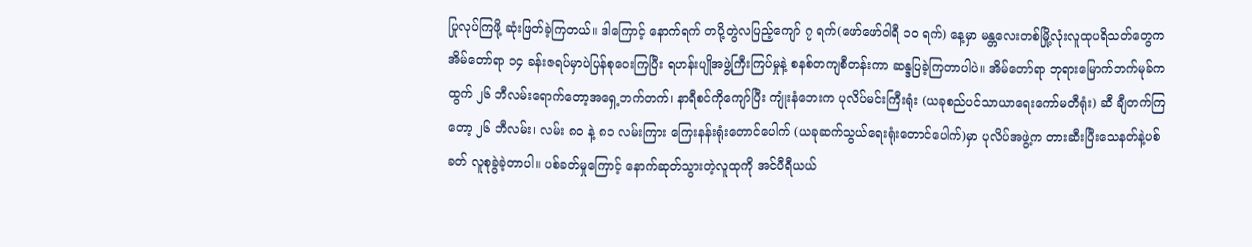ပြုလုပ်ကြဖို့ ဆုံးဖြတ်ခဲ့ကြတယ်။ ဒါကြောင့် နောက်ရက် တပို့တွဲလပြည့်ကျော် ၇ ရက်(ဖော်ဖော်ဝါရီ ၁၀ ရက်) နေ့မှာ မန္တလေးတစ်မြို့လုံးလူထုပရိသတ်တွေက အိမ်တော်ရာ ၁၄ ခန်းဇရပ်မှာပဲပြန်စုဝေးကြပြီး ရဟန်းပျိုအဖွဲ့ကြီးကြပ်မှုနဲ့ စနစ်တကျစီတန်းကာ ဆန္ဒပြခဲ့ကြတာပါပဲ။ အိမ်တော်ရာ ဘုရားမြောက်ဘက်မုခ်ကထွက် ၂၆ ဘီလမ်းရောက်တော့အရှေ့ဘက်တက်၊ နာရီစင်ကိုကျော်ပြီး ကျုံးနံဘေးက ပုလိပ်မင်းကြီးရုံး (ယခုစည်ပင်သာယာရေးကော်မတီရုံး) ဆီ ချီတက်ကြတော့ ၂၆ ဘီလမ်း၊ လမ်း ၈၀ နဲ့ ၈၁ လမ်းကြား ကြေးနန်းရုံးတောင်ပေါက် (ယခုဆက်သွယ်ရေးရုံးတောင်ပေါက်)မှာ ပုလိပ်အဖွဲ့က တားဆီးပြီးသေနတ်နဲ့ပစ်ခတ် လူစုခွဲခဲ့တာပါ။ ပစ်ခတ်မှုကြောင့် နောက်ဆုတ်သွားတဲ့လူထုကို အင်ပီရီယယ်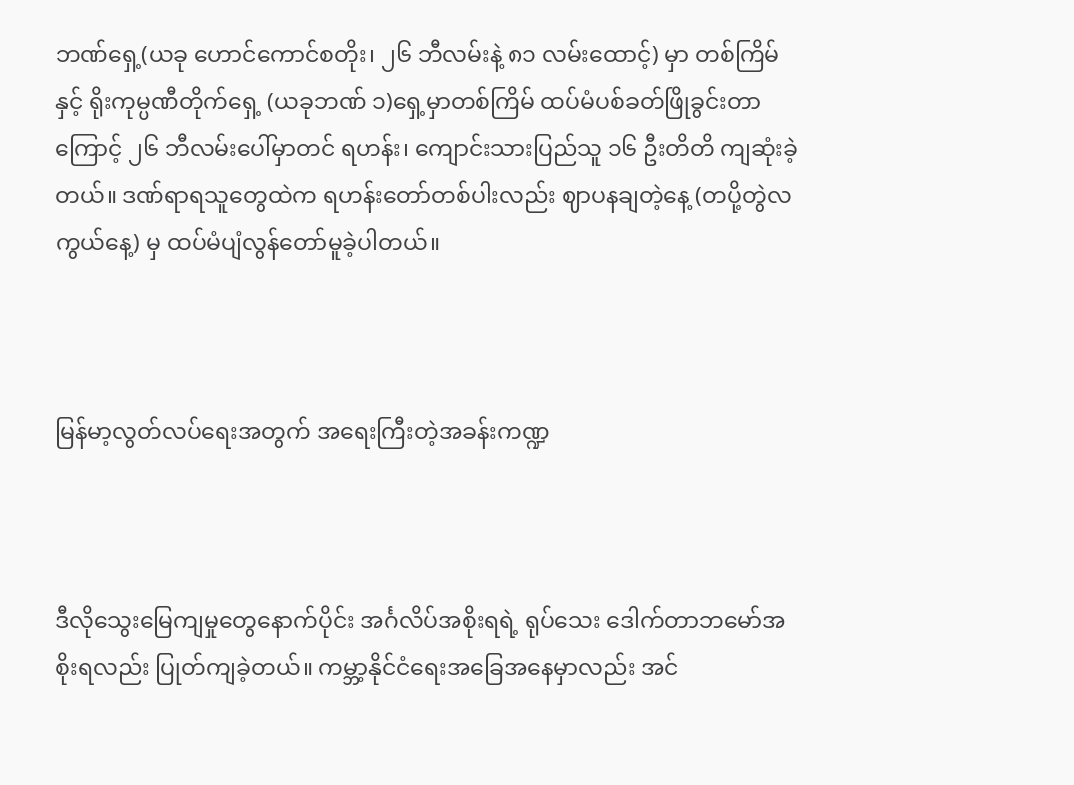ဘဏ်ရှေ့(ယခု ဟောင်ကောင်စတိုး၊ ၂၆ ဘီလမ်းနဲ့ ၈၁ လမ်းထောင့်) မှာ တစ်ကြိမ်နှင့် ရိုးကုမ္ပဏီတိုက်ရှေ့ (ယခုဘဏ် ၁)ရှေ့မှာတစ်ကြိမ် ထပ်မံပစ်ခတ်ဖြိုခွင်းတာကြောင့် ၂၆ ဘီလမ်းပေါ်မှာတင် ရဟန်း၊ ကျောင်းသားပြည်သူ ၁၆ ဦးတိတိ ကျဆုံးခဲ့တယ်။ ဒဏ်ရာရသူတွေထဲက ရဟန်းတော်တစ်ပါးလည်း ဈာပနချတဲ့နေ့ (တပို့တွဲလကွယ်နေ့) မှ ထပ်မံပျံလွန်တော်မူခဲ့ပါတယ်။



မြန်မာ့လွတ်လပ်ရေးအတွက် အရေးကြီးတဲ့အခန်းကဏ္ဍ



ဒီလိုသွေးမြေကျမှုတွေနောက်ပိုင်း အင်္ဂလိပ်အစိုးရရဲ့ ရုပ်သေး ဒေါက်တာဘမော်အစိုးရလည်း ပြုတ်ကျခဲ့တယ်။ ကမ္ဘာ့နိုင်ငံရေးအခြေအနေမှာလည်း အင်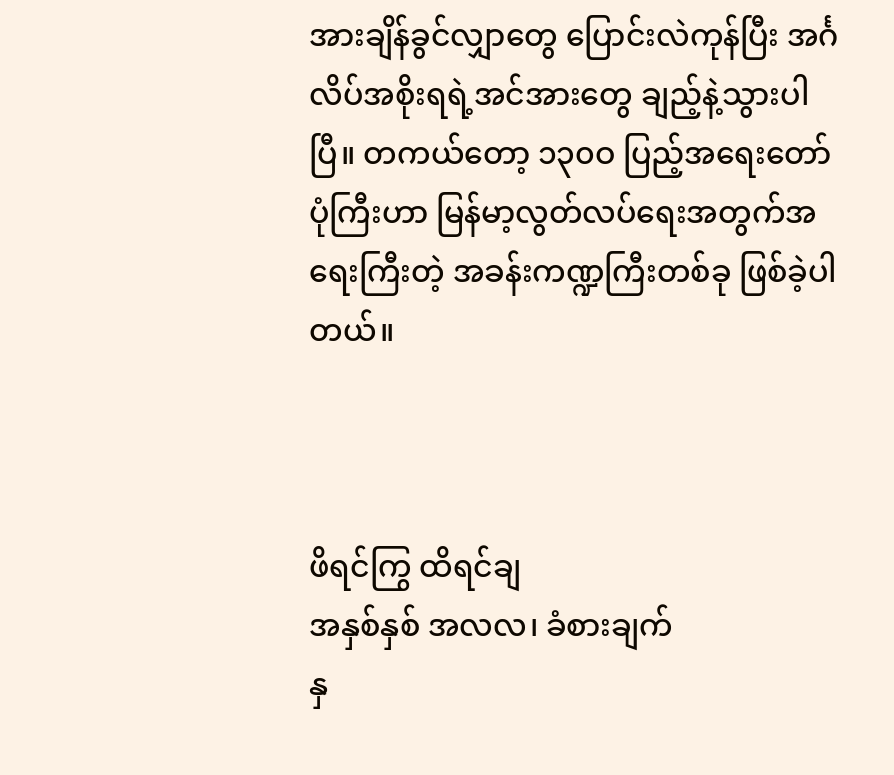အားချိန်ခွင်လျှာတွေ ပြောင်းလဲကုန်ပြီး အင်္ဂလိပ်အစိုးရရဲ့အင်အားတွေ ချည့်နဲ့သွားပါပြီ။ တကယ်တော့ ၁၃၀ဝ ပြည့်အရေးတော်ပုံကြီးဟာ မြန်မာ့လွတ်လပ်ရေးအတွက်အရေးကြီးတဲ့ အခန်းကဏ္ဍကြီးတစ်ခု ဖြစ်ခဲ့ပါတယ်။



ဖိရင်ကြွ ထိရင်ချ
အနှစ်နှစ် အလလ၊ ခံစားချက်
နှ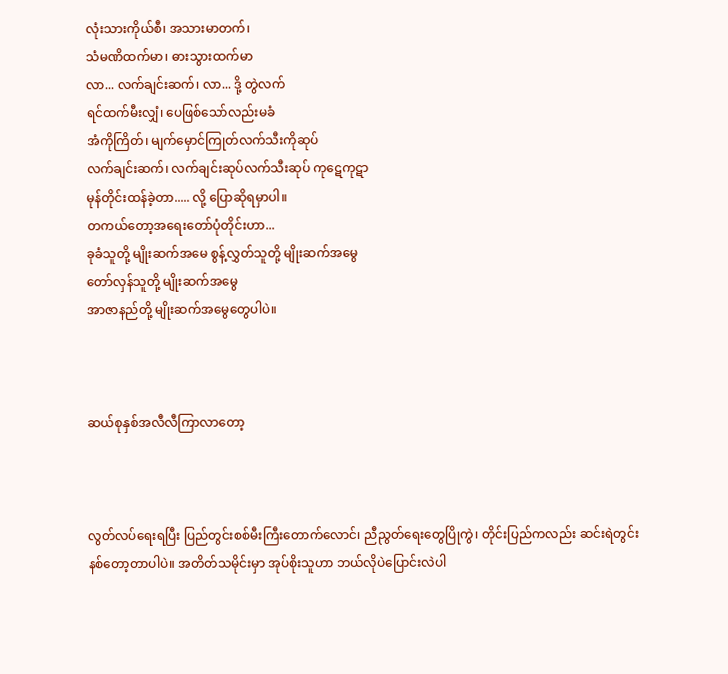လုံးသားကိုယ်စီ၊ အသားမာတက်၊
သံမဏိထက်မာ၊ ဓားသွားထက်မာ
လာ... လက်ချင်းဆက်၊ လာ... ဒို့ တွဲလက်
ရင်ထက်မီးလျှံ၊ ပေဖြစ်သော်လည်းမခံ
အံကိုကြိတ်၊ မျက်မှောင်ကြုတ်လက်သီးကိုဆုပ်
လက်ချင်းဆက်၊ လက်ချင်းဆုပ်လက်သီးဆုပ် ကုဋေကုဋာ
မုန်တိုင်းထန်ခဲ့တာ..... လို့ ပြောဆိုရမှာပါ။
တကယ်တော့အရေးတော်ပုံတိုင်းဟာ...
ခုခံသူတို့ မျိုးဆက်အမေ စွန့်လွှတ်သူတို့ မျိုးဆက်အမွေ
တော်လှန်သူတို့ မျိုးဆက်အမွေ
အာဇာနည်တို့ မျိုးဆက်အမွေတွေပါပဲ။



ဆယ်စုနှစ်အလီလီကြာလာတော့



လွတ်လပ်ရေးရပြီး ပြည်တွင်းစစ်မီးကြီးတောက်လောင်၊ ညီညွတ်ရေးတွေပြိုကွဲ၊ တိုင်းပြည်ကလည်း ဆင်းရဲတွင်းနစ်တော့တာပါပဲ။ အတိတ်သမိုင်းမှာ အုပ်စိုးသူဟာ ဘယ်လိုပဲပြောင်းလဲပါ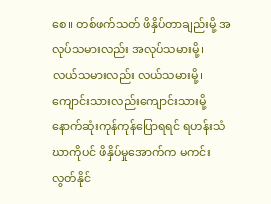စေ။ တစ်ဖက်သတ် ဖိနှိပ်တာချည်းမို့ အလုပ်သမားလည်း အလုပ်သမားမို့၊ လယ်သမားလည်း လယ်သမားမို့၊ ကျောင်းသားလည်းကျောင်းသားမို့ နောက်ဆုံးကုန်ကုန်ပြောရရင် ရဟန်းသံဃာကိုပင် ဖိနှိပ်မှုအောက်က မကင်းလွတ်နိုင်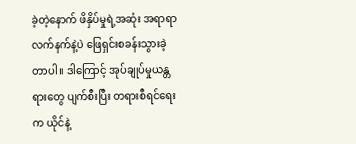ခဲ့တဲ့နောက် ဖိနှိပ်မှုရဲ့အဆုံး အရာရာလက်နက်နဲ့ပဲ ဖြေရှင်းစခန်းသွားခဲ့တာပါ။ ဒါကြောင့် အုပ်ချုပ်မှုယန္တရားတွေ ပျက်စီးပြီး တရားစီရင်ရေးက ယိုင်နဲ့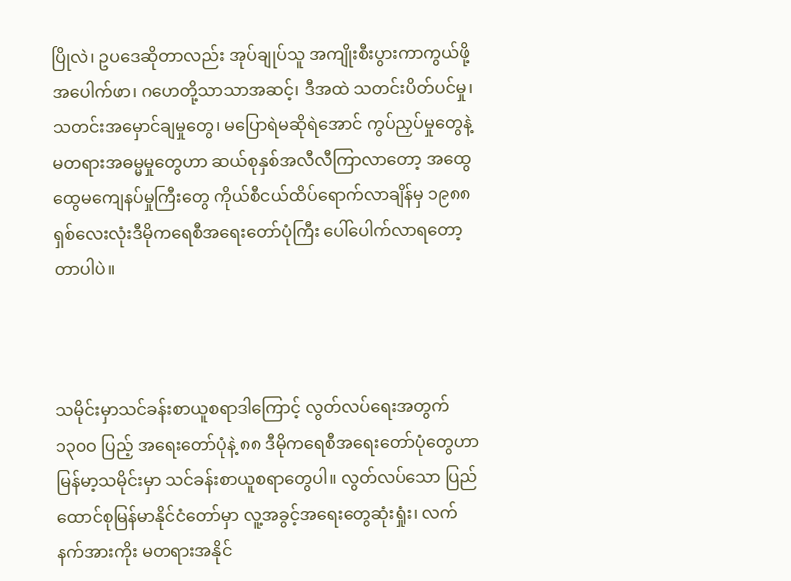ပြိုလဲ၊ ဥပဒေဆိုတာလည်း အုပ်ချုပ်သူ အကျိုးစီးပွားကာကွယ်ဖို့အပေါက်ဖာ၊ ဂဟေတို့သာသာအဆင့်၊ ဒီအထဲ သတင်းပိတ်ပင်မှု၊ သတင်းအမှောင်ချမှုတွေ၊ မပြောရဲမဆိုရဲအောင် ကွပ်ညှပ်မှုတွေနဲ့ မတရားအဓမ္မမှုတွေဟာ ဆယ်စုနှစ်အလီလီကြာလာတော့ အထွေထွေမကျေနပ်မှုကြီးတွေ ကိုယ်စီငယ်ထိပ်ရောက်လာချိန်မှ ၁၉၈၈ ရှစ်လေးလုံးဒီမိုကရေစီအရေးတော်ပုံကြီး ပေါ်ပေါက်လာရတော့တာပါပဲ။



သမိုင်းမှာသင်ခန်းစာယူစရာဒါကြောင့် လွတ်လပ်ရေးအတွက် ၁၃၀ဝ ပြည့် အရေးတော်ပုံနဲ့ ၈၈ ဒီမိုကရေစီအရေးတော်ပုံတွေဟာ မြန်မာ့သမိုင်းမှာ သင်ခန်းစာယူစရာတွေပါ။ လွတ်လပ်သော ပြည်ထောင်စုမြန်မာနိုင်ငံတော်မှာ လူ့အခွင့်အရေးတွေဆုံးရှုံး၊ လက်နက်အားကိုး မတရားအနိုင်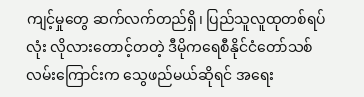ကျင့်မှုတွေ ဆက်လက်တည်ရှိ၊ ပြည်သူလူထုတစ်ရပ်လုံး လိုလားတောင့်တတဲ့ ဒီမိုကရေစီနိုင်ငံတော်သစ်လမ်းကြောင်းက သွေဖည်မယ်ဆိုရင် အရေး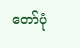တော်ပုံ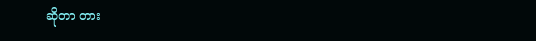ဆိုတာ တား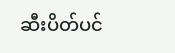ဆီးပိတ်ပင်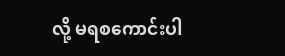လို့ မရစကောင်းပါ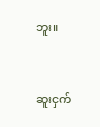ဘူး။



ဆူးငှက်